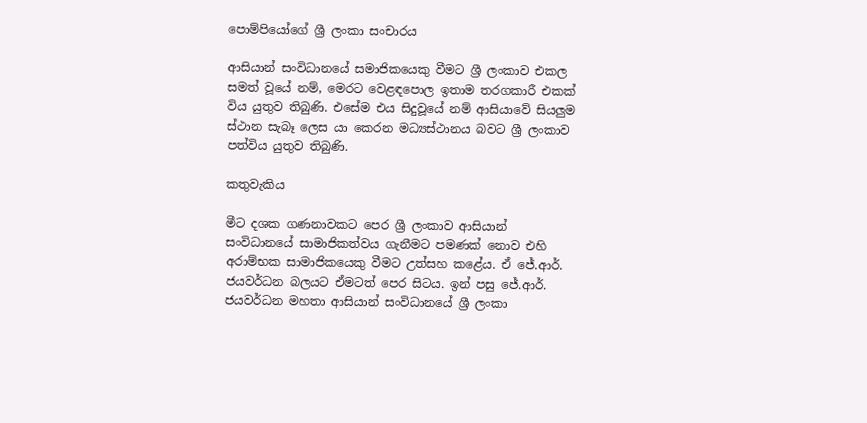පොම්පියෝගේ ශ්‍රී ලංකා සංචාරය

ආසියාන් සංවිධානයේ සමාජිකයෙකු වීමට ශ්‍රී ලංකාව එකල සමත් වූයේ නම්, මෙරට වෙළඳපොල ඉතාම තරගකාරී එකක් විය යුතුව තිබුණි. එසේම එය සිදුවූයේ නම් ආසියාවේ සියලුම ස්ථාන සැබෑ ලෙස යා කෙරන මධ්‍යස්ථානය බවට ශ්‍රී ලංකාව පත්විය යුතුව තිබුණි.

කතුවැකිය

මීට දශක ගණනාවකට පෙර ශ්‍රී ලංකාව ආසියාන් සංවිධානයේ සාමාජිකත්වය ගැනීමට පමණක් නොව එහි  අරාම්භක සාමාජිකයෙකු වීමට උත්සහ කළේය. ඒ ජේ.ආර්. ජයවර්ධන බලයට ඒමටත් පෙර සිටය. ඉන් පසු ජේ.ආර්. ජයවර්ධන මහතා ආසියාන් සංවිධානයේ ශ්‍රී ලංකා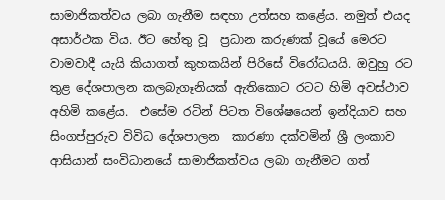සාමාජිකත්වය ලබා ගැනීම සඳහා උත්සහ කළේය. නමුත් එයද අසාර්ථක විය. ඊට හේතු වූ  ප්‍රධාන කරුණක් වූයේ මෙරට වාමවාදී යැයි කියාගත් කුහකයින් පිරිසේ විරෝධයයි. ඔවුහු රට තුළ දේශපාලන කලබැගෑනියක් ඇතිකොට රටට හිමි අවස්ථාව අහිමි කළේය.  එසේම රටින් පිටත විශේෂයෙන් ඉන්දියාව සහ සිංගප්පුරුව විවිධ දේශපාලන  කාරණා දක්වමින් ශ්‍රී ලංකාව ආසියාන් සංවිධානයේ සාමාජිකත්වය ලබා ගැනීමට ගත්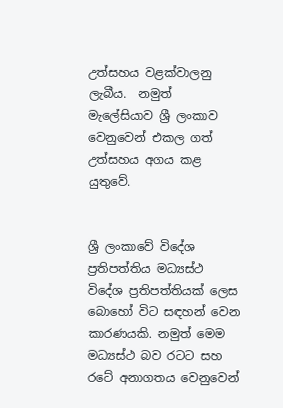උත්සහය වළක්වාලනු ලැබීය.  නමුත් මැලේසියාව ශ්‍රී ලංකාව වෙනුවෙන් එකල ගත් උත්සහය අගය කළ යුතුවේ.


ශ්‍රී ලංකාවේ විදේශ ප්‍රතිපත්තිය මධ්‍යස්ථ විදේශ ප්‍රතිපත්තියක් ලෙස බොහෝ විට සඳහන් වෙන කාරණයකි. නමුත් මෙම මධ්‍යස්ථ බව රටට සහ රටේ අනාගතය වෙනුවෙන්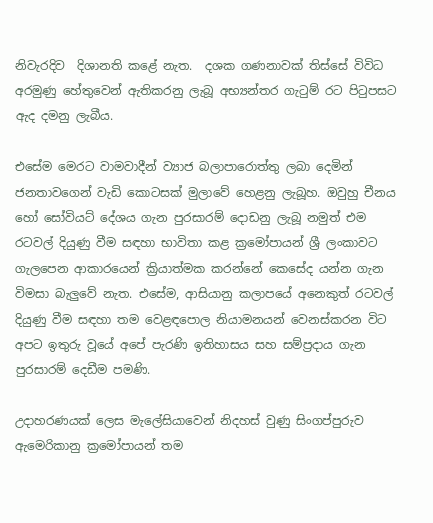නිවැරදිව  දිශානති කළේ නැත.  දශක ගණනාවක් තිස්සේ විවිධ අරමුණු හේතුවෙන් ඇතිකරනු ලැබූ අභ්‍යන්තර ගැටුම් රට පිටුපසට ඇද දමනු ලැබීය.

එසේම මෙරට වාමවාදීන් ව්‍යාජ බලාපාරොත්තු ලබා දෙමින්  ජනතාවගෙන් වැඩි කොටසක් මුලාවේ හෙළනු ලැබූහ. ඔවුහු චීනය හෝ සෝවියට් දේශය ගැන පුරසාරම් දොඩනු ලැබූ නමුත් එම රටවල් දියුණු වීම සඳහා භාවිතා කළ ක්‍රමෝපායන් ශ්‍රී ලංකාවට ගැලපෙන ආකාරයෙන් ක්‍රියාත්මක කරන්නේ කෙසේද යන්න ගැන විමසා බැලුවේ නැත. එසේම, ආසියානු කලාපයේ අනෙකුත් රටවල් දියුණු වීම සඳහා තම වෙළඳපොල නියාමනයන් වෙනස්කරන විට අපට ඉතුරු වූයේ අපේ පැරණි ඉතිහාසය සහ සම්ප්‍රදාය ගැන පුරසාරම් දෙඩීම පමණි.

උදාහරණයක් ලෙස මැලේසියාවෙන් නිදහස් වුණු සිංගප්පුරුව ඇමෙරිකානු ක්‍රමෝපායන් තම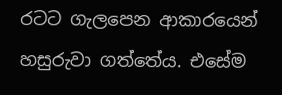රටට ගැලපෙන ආකාරයෙන් හසුරුවා ගත්තේය. එසේම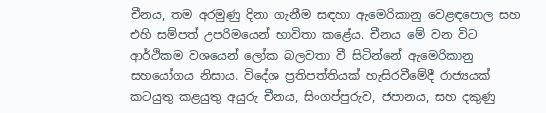චීනය, තම අරමුණු දිනා ගැනීම සඳහා ඇමෙරිකානු වෙළඳපොල සහ එහි සම්පත් උපරිමයෙන් භාවිතා කළේය. චීනය මේ වන විට ආර්ථිකම වශයෙන් ලෝක බලවතා වී සිටින්නේ ඇමෙරිකානු සහයෝගය නිසාය. විදේශ ප්‍රතිපත්තියක් හැසිරවීමේදී රාජ්‍යයක් කටයුතු කළයුතු අයුරු චීනය, සිංගප්පුරුව, ජපානය, සහ දකුණු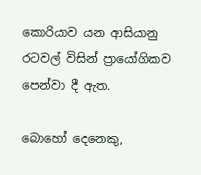කොරියාව යන ආසියානු රටවල් විසින් ප්‍රායෝගිකව පෙන්වා දී ඇත.

බොහෝ දෙනෙකු,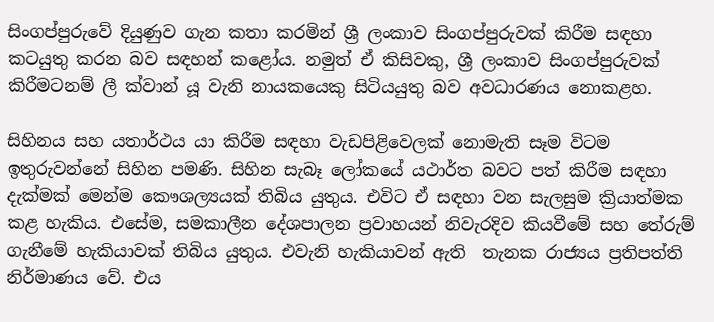සිංගප්පුරුවේ දියුණුව ගැන කතා කරමින් ශ්‍රී ලංකාව සිංගප්පුරුවක් කිරීම සඳහා කටයුතු කරන බව සඳහන් කළෝය. නමුත් ඒ කිසිවකු, ශ්‍රී ලංකාව සිංගප්පුරුවක් කිරීමටනම් ලී ක්වාන් යූ වැනි නායකයෙකු සිටියයුතු බව අවධාරණය නොකළහ.

සිහිනය සහ යතාර්ථය යා කිරීම සඳහා වැඩපිළිවෙලක් නොමැති සෑම විටම ඉතුරුවන්නේ සිහින පමණි. සිහින සැබෑ ලෝකයේ යථාර්ත බවට පත් කිරීම සඳහා දැක්මක් මෙන්ම කෞශල්‍යයක් තිබිය යුතුය. එවිට ඒ සඳහා වන සැලසුම ක්‍රියාත්මක කළ හැකිය. එසේම, සමකාලීන දේශපාලන ප්‍රවාහයන් නිවැරදිව කියවීමේ සහ තේරුම් ගැනීමේ හැකියාවක් තිබිය යුතුය. එවැනි හැකියාවන් ඇති  තැනක රාජ්‍යය ප්‍රතිපත්ති නිර්මාණය වේ. එය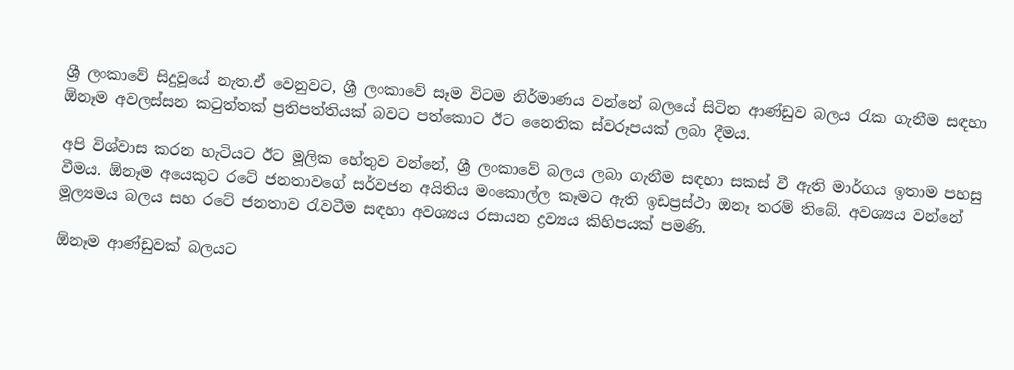ශ්‍රී ලංකාවේ සිදුවූයේ නැත.ඒ වෙනුවට, ශ්‍රී ලංකාවේ සෑම විටම නිර්මාණය වන්නේ බලයේ සිටින ආණ්ඩුව බලය රැක ගැනීම සඳහා ඕනෑම අවලස්සන කටුත්තක් ප්‍රතිපත්තියක් බවට පත්කොට ඊට නෛතික ස්වරූපයක් ලබා දීමය.

අපි විශ්වාස කරන හැටියට ඊට මූලික හේතුව වන්නේ, ශ්‍රී ලංකාවේ බලය ලබා ගැනීම සඳහා සකස් වී ඇති මාර්ගය ඉතාම පහසු වීමය. ඕනෑම අයෙකුට රටේ ජනතාවගේ සර්වජන අයිතිය මංකොල්ල කෑමට ඇති ඉඩප්‍රස්ථා ඔනෑ තරම් තිබේ. අවශ්‍යය වන්නේ මූල්‍යමය බලය සහ රටේ ජනතාව රැවටීම සඳහා අවශ්‍යය රසායන ද්‍රව්‍යය කිහිපයක් පමණි.

ඕනෑම ආණ්ඩුවක් බලයට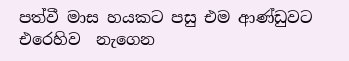පත්වී මාස හයකට පසු එම ආණ්ඩුවට එරෙහිව  නැගෙන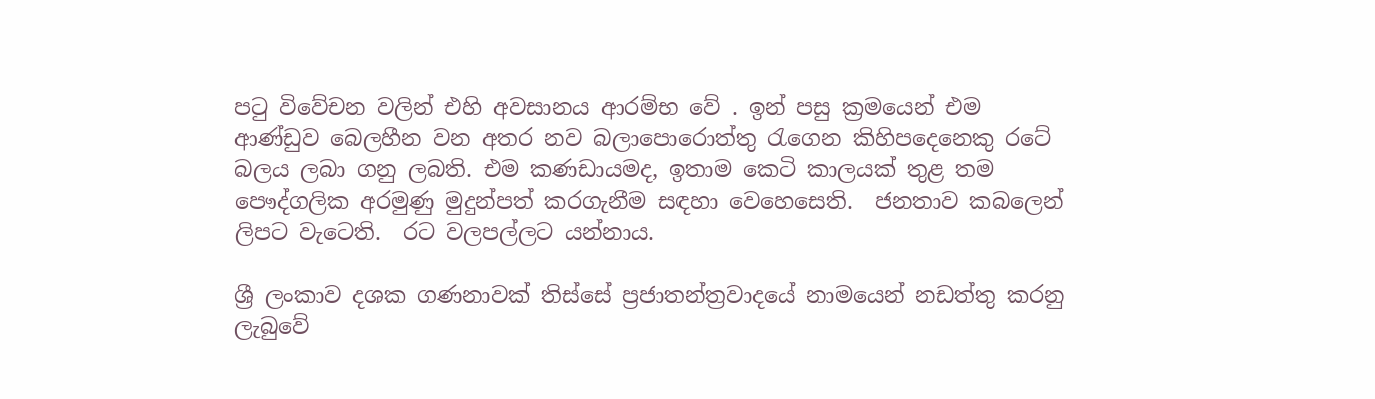පටු විවේචන වලින් එහි අවසානය ආරම්භ වේ . ඉන් පසු ක්‍රමයෙන් එම ආණ්ඩුව බෙලහීන වන අතර නව බලාපොරොත්තු රැගෙන කිහිපදෙනෙකු රටේ බලය ලබා ගනු ලබති. එම කණඩායමද, ඉතාම කෙටි කාලයක් තුළ තම පෞද්ගලික අරමුණු මුදුන්පත් කරගැනීම සඳහා වෙහෙසෙති.  ජනතාව කබලෙන් ලිපට වැටෙති.  රට වලපල්ලට යන්නාය.

ශ්‍රී ලංකාව දශක ගණනාවක් තිස්සේ ප්‍රජාතන්ත්‍රවාදයේ නාමයෙන් නඩත්තු කරනු ලැබුවේ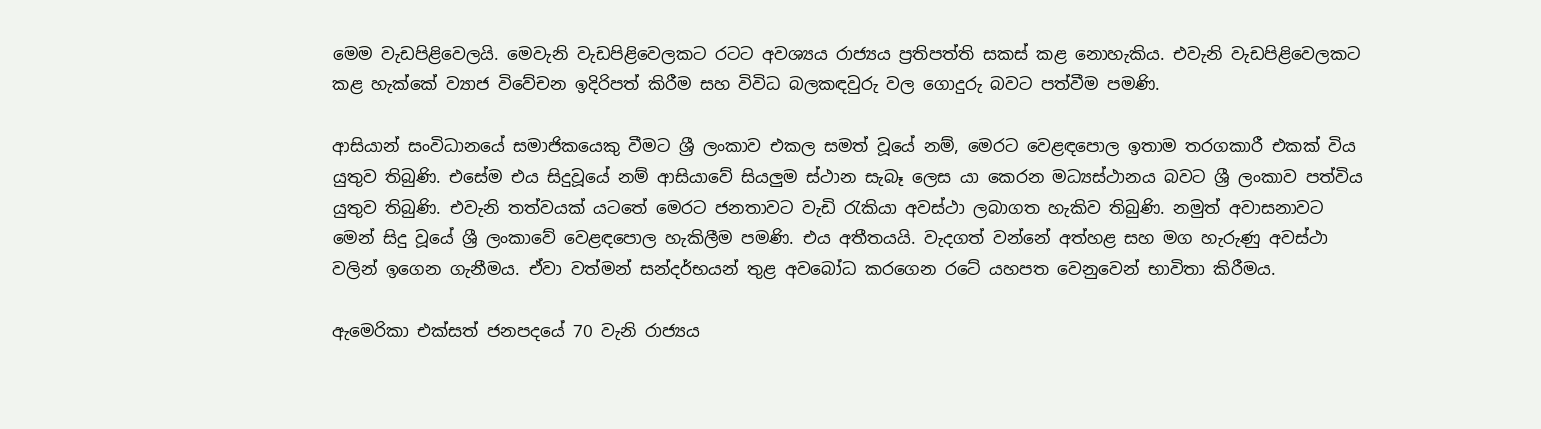මෙම වැඩපිළිවෙලයි. මෙවැනි වැඩපිළිවෙලකට රටට අවශ්‍යය රාජ්‍යය ප්‍රතිපත්ති සකස් කළ නොහැකිය. එවැනි වැඩපිළිවෙලකට කළ හැක්කේ ව්‍යාජ විවේචන ඉදිරිපත් කිරීම සහ විවිධ බලකඳවුරු වල ගොදුරු බවට පත්වීම පමණි.

ආසියාන් සංවිධානයේ සමාජිකයෙකු වීමට ශ්‍රී ලංකාව එකල සමත් වූයේ නම්, මෙරට වෙළඳපොල ඉතාම තරගකාරී එකක් විය යුතුව තිබුණි. එසේම එය සිදුවූයේ නම් ආසියාවේ සියලුම ස්ථාන සැබෑ ලෙස යා කෙරන මධ්‍යස්ථානය බවට ශ්‍රී ලංකාව පත්විය යුතුව තිබුණි. එවැනි තත්වයක් යටතේ මෙරට ජනතාවට වැඩි රැකියා අවස්ථා ලබාගත හැකිව තිබුණි. නමුත් අවාසනාවට මෙන් සිදු වූයේ ශ්‍රී ලංකාවේ වෙළඳපොල හැකිලීම පමණි. එය අතීතයයි. වැදගත් වන්නේ අත්හළ සහ මග හැරුණු අවස්ථා වලින් ඉගෙන ගැනීමය. ඒවා වත්මන් සන්දර්භයන් තුළ අවබෝධ කරගෙන රටේ යහපත වෙනුවෙන් භාවිතා කිරීමය.

ඇමෙරිකා එක්සත් ජනපදයේ 70 වැනි රාජ්‍යය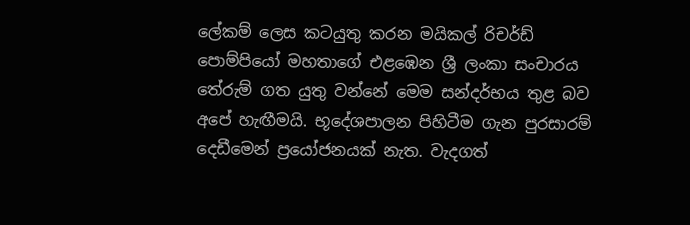ලේකම් ලෙස කටයුතු කරන මයිකල් රිචර්ඩ් පොම්පියෝ මහතාගේ එළඹෙන ශ්‍රී ලංකා සංචාරය තේරුම් ගත යුතු වන්නේ මෙම සන්දර්භය තුළ බව අපේ හැඟීමයි. භූදේශපාලන පිහිටීම ගැන පුරසාරම් දෙඩීමෙන් ප්‍රයෝජනයක් නැත. වැදගත්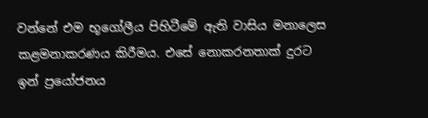වන්නේ එම භූගෝලීය පිහිටීමේ ඇති වාසිය මනාලෙස කළමනාකරණය කිරීමය. එසේ නොකරනතාක් දුරට ඉන් ප්‍රයෝජනය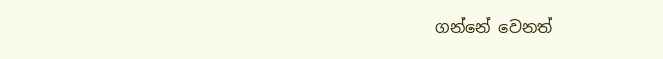ගන්නේ වෙනත්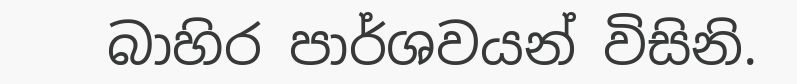බාහිර පාර්ශවයන් විසිනි.